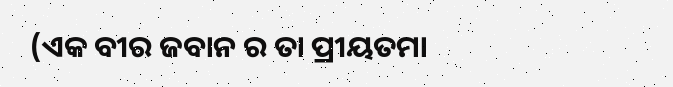(ଏକ ବୀର ଜବାନ ର ତା ପ୍ରୀୟତମା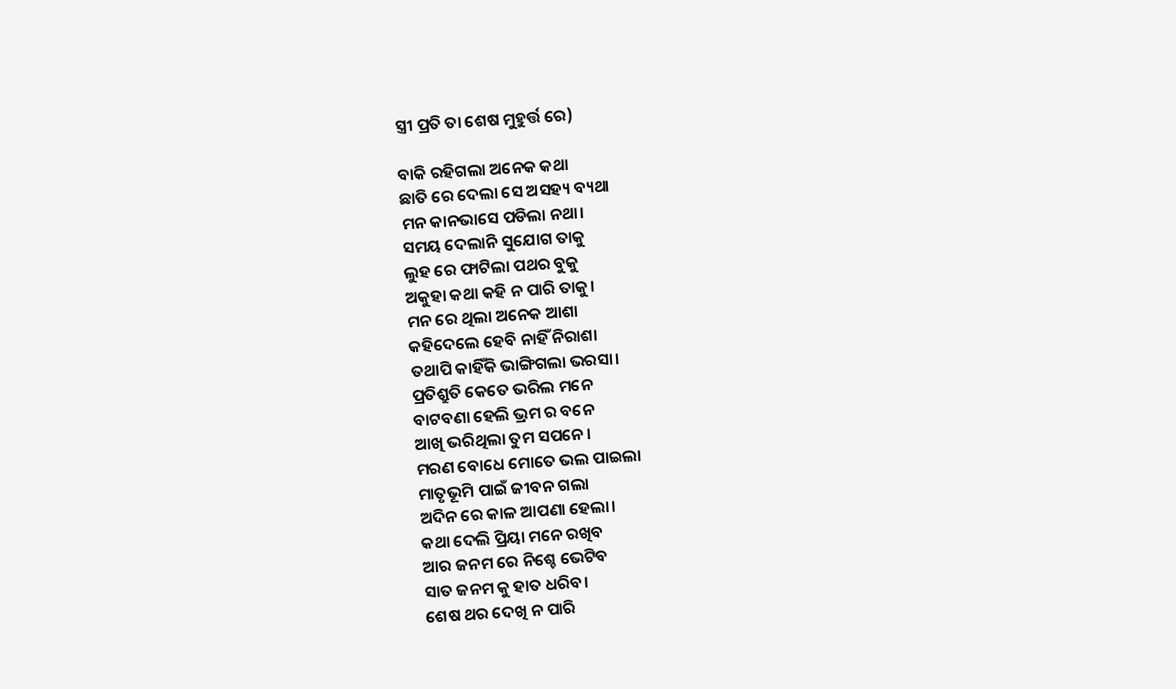ସ୍ତ୍ରୀ ପ୍ରତି ତା ଶେଷ ମୁହୁର୍ତ୍ତ ରେ)

ବାକି ରହିଗଲା ଅନେକ କଥା
ଛାତି ରେ ଦେଲା ସେ ଅସହ୍ୟ ବ୍ୟଥା
ମନ କାନଭାସେ ପଡିଲା ନଥା।
ସମୟ ଦେଲାନି ସୁଯୋଗ ତାକୁ
ଲୁହ ରେ ଫାଟିଲା ପଥର ବୁକୁ
ଅକୁହା କଥା କହି ନ ପାରି ତାକୁ।
ମନ ରେ ଥିଲା ଅନେକ ଆଶା
କହିଦେଲେ ହେବି ନାହିଁ ନିରାଶା
ତଥାପି କାହିଁକି ଭାଙ୍ଗିଗଲା ଭରସା।
ପ୍ରତିଶ୍ରୁତି କେତେ ଭରିଲ ମନେ
ବାଟବଣା ହେଲି ଭ୍ରମ ର ବନେ
ଆଖି ଭରିଥିଲା ତୁମ ସପନେ।
ମରଣ ବୋଧେ ମୋତେ ଭଲ ପାଇଲା
ମାତୃଭୂମି ପାଇଁ ଜୀବନ ଗଲା
ଅଦିନ ରେ କାଳ ଆପଣା ହେଲା।
କଥା ଦେଲି ପ୍ରିୟା ମନେ ରଖିବ
ଆର ଜନମ ରେ ନିଶ୍ଚେ ଭେଟିବ
ସାତ ଜନମ କୁ ହାତ ଧରିବ।
ଶେଷ ଥର ଦେଖି ନ ପାରି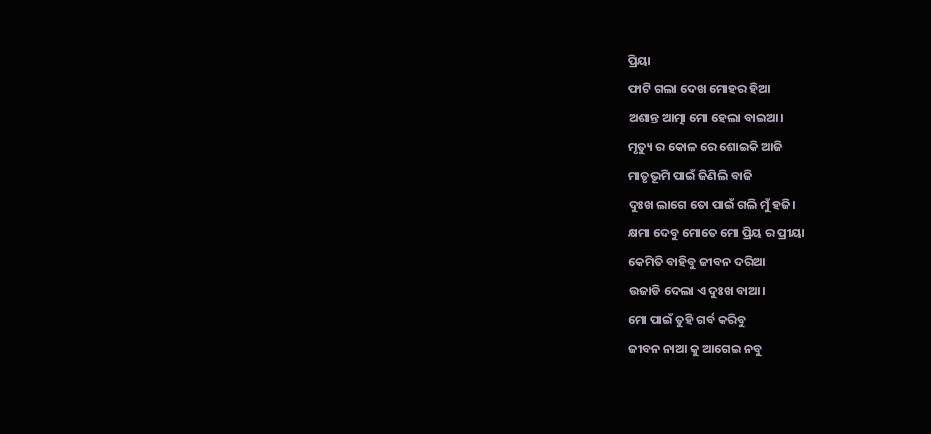ପ୍ରିୟା
ଫାଟି ଗଲା ଦେଖ ମୋହର ହିଆ
ଅଶାନ୍ତ ଆତ୍ମା ମୋ ହେଲା ବାଇଆ।
ମୃତ୍ୟୁ ର କୋଳ ରେ ଶୋଇକି ଆଜି
ମାତୃଭୂମି ପାଇଁ ଜିଣିଲି ବାଜି
ଦୁଃଖ ଲାଗେ ତୋ ପାଇଁ ଗଲି ମୁଁ ହଜି।
କ୍ଷମା ଦେବୁ ମୋତେ ମୋ ପ୍ରିୟ ର ପ୍ରୀୟା
କେମିତି ବାହିବୁ ଜୀବନ ଦରିଆ
ଉଜାଡି ଦେଲା ଏ ଦୁଃଖ ବାଆ।
ମୋ ପାଇଁ ତୁହି ଗର୍ବ କରିବୁ
ଜୀବନ ନାଆ କୁ ଆଗେଇ ନବୁ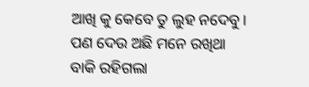ଆଖି କୁ କେବେ ତୁ ଲୁହ ନଦେବୁ।
ପଣ ଦେଉ ଅଛି ମନେ ରଖିଥା
ବାକି ରହିଗଲା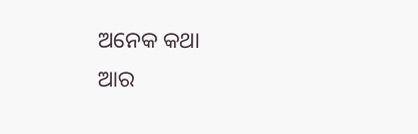ଅନେକ କଥା
ଆର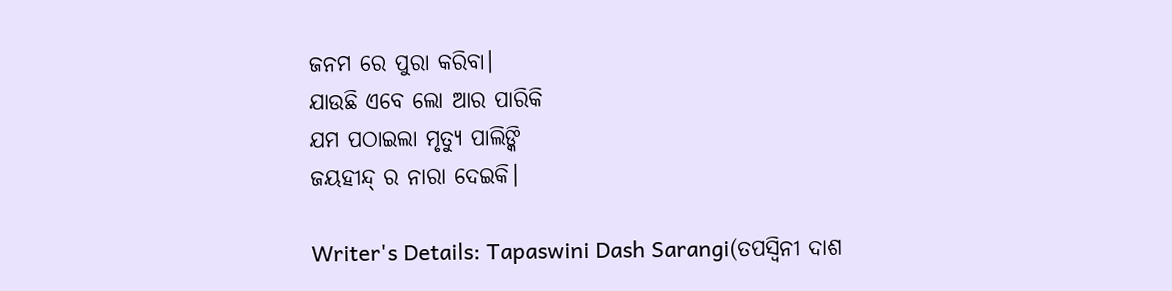ଜନମ ରେ ପୁରା କରିବା।
ଯାଉଛି ଏବେ ଲୋ ଆର ପାରିକି
ଯମ ପଠାଇଲା ମୃତ୍ୟୁ ପାଲିଙ୍କି
ଜୟହୀନ୍ଦ୍ ର ନାରା ଦେଇକି।

Writer's Details: Tapaswini Dash Sarangi(ତପସ୍ୱିନୀ ଦାଶ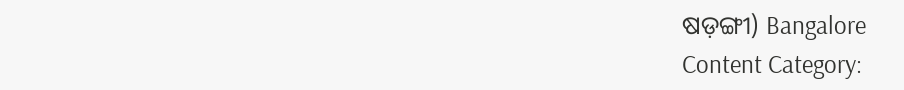ଷଡ଼ଙ୍ଗୀ) Bangalore
Content Category: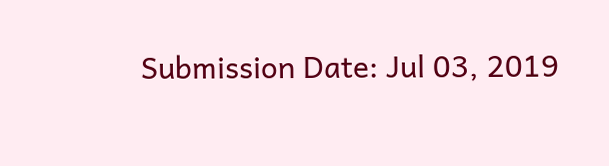Submission Date: Jul 03, 2019